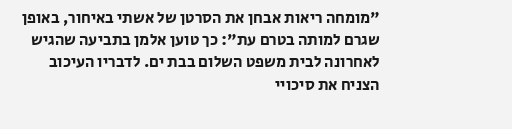"מומחה ריאות אבחן את הסרטן של אשתי באיחור, באופן שגרם למותה בטרם עת": כך טוען אלמן בתביעה שהגיש לאחרונה לבית משפט השלום בבת ים. לדבריו העיכוב הצניח את סיכויי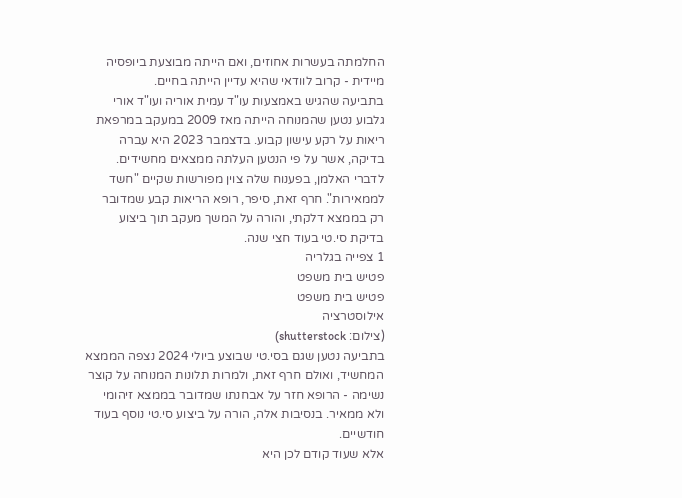החלמתה בעשרות אחוזים, ואם הייתה מבוצעת ביופסיה מיידית - קרוב לוודאי שהיא עדיין הייתה בחיים.
בתביעה שהגיש באמצעות עו"ד עמית אוריה ועו"ד אורי גלבוע נטען שהמנוחה הייתה מאז 2009 במעקב במרפאת ריאות על רקע עישון קבוע. בדצמבר 2023 היא עברה בדיקה, אשר על פי הנטען העלתה ממצאים מחשידים. לדברי האלמן, בפענוח שלה צוין מפורשות שקיים "חשד לממאירות". חרף זאת, סיפר, רופא הריאות קבע שמדובר רק בממצא דלקתי, והורה על המשך מעקב תוך ביצוע בדיקת סי.טי בעוד חצי שנה.
1 צפייה בגלריה
פטיש בית משפט
פטיש בית משפט
אילוסטרציה
(צילום: shutterstock)
בתביעה נטען שגם בסי.טי שבוצע ביולי 2024 נצפה הממצא המחשיד, ואולם חרף זאת, ולמרות תלונות המנוחה על קוצר נשימה - הרופא חזר על אבחנתו שמדובר בממצא זיהומי ולא ממאיר. בנסיבות אלה, הורה על ביצוע סי.טי נוסף בעוד חודשיים.
אלא שעוד קודם לכן היא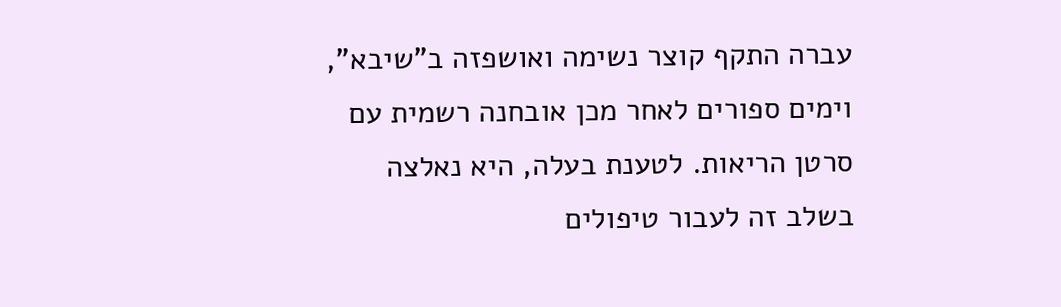עברה התקף קוצר נשימה ואושפזה ב"שיבא", וימים ספורים לאחר מכן אובחנה רשמית עם סרטן הריאות. לטענת בעלה, היא נאלצה בשלב זה לעבור טיפולים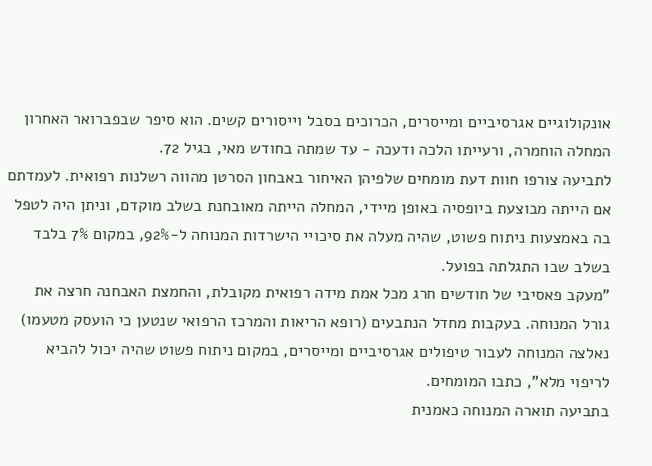אונקולוגיים אגרסיביים ומייסרים, הכרוכים בסבל וייסורים קשים. הוא סיפר שבפברואר האחרון המחלה הוחמרה, ורעייתו הלכה ודעכה - עד שמתה בחודש מאי, בגיל 72.
לתביעה צורפו חוות דעת מומחים שלפיהן האיחור באבחון הסרטן מהווה רשלנות רפואית. לעמדתם אם הייתה מבוצעת ביופסיה באופן מיידי, המחלה הייתה מאובחנת בשלב מוקדם, וניתן היה לטפל בה באמצעות ניתוח פשוט, שהיה מעלה את סיכויי הישרדות המנוחה ל-92%, במקום 7% בלבד בשלב שבו התגלתה בפועל.
"מעקב פאסיבי של חודשים חרג מכל אמת מידה רפואית מקובלת, והחמצת האבחנה חרצה את גורל המנוחה. בעקבות מחדל הנתבעים (רופא הריאות והמרכז הרפואי שנטען כי הועסק מטעמו) נאלצה המנוחה לעבור טיפולים אגרסיביים ומייסרים, במקום ניתוח פשוט שהיה יכול להביא לריפוי מלא", כתבו המומחים.
בתביעה תוארה המנוחה כאמנית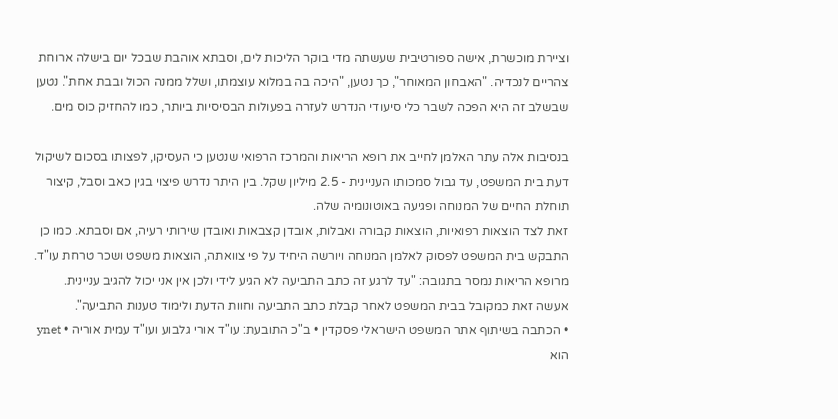וציירת מוכשרת, אישה ספורטיבית שעשתה מדי בוקר הליכות לים, וסבתא אוהבת שבכל יום בישלה ארוחת צהריים לנכדיה. "האבחון המאוחר", כך נטען, "היכה בה במלוא עוצמתו, ושלל ממנה הכול ובבת אחת". נטען שבשלב זה היא הפכה לשבר כלי סיעודי הנדרש לעזרה בפעולות הבסיסיות ביותר, כמו להחזיק כוס מים.

בנסיבות אלה עתר האלמן לחייב את רופא הריאות והמרכז הרפואי שנטען כי העסיקו, לפצותו בסכום לשיקול דעת בית המשפט, עד גבול סמכותו העניינית - 2.5 מיליון שקל. בין היתר נדרש פיצוי בגין כאב וסבל, קיצור תוחלת החיים של המנוחה ופגיעה באוטונומיה שלה.
זאת לצד הוצאות רפואיות, הוצאות קבורה ואבלות, אובדן קצבאות ואובדן שירותי רעיה, אם וסבתא. כמו כן התבקש בית המשפט לפסוק לאלמן המנוחה ויורשה היחיד על פי צוואתה, הוצאות משפט ושכר טרחת עו"ד.
מרופא הריאות נמסר בתגובה: "עד לרגע זה כתב התביעה לא הגיע לידי ולכן אין אני יכול להגיב עניינית. אעשה זאת כמקובל בבית המשפט לאחר קבלת כתב התביעה וחוות הדעת ולימוד טענות התביעה".
• הכתבה בשיתוף אתר המשפט הישראלי פסקדין • ב"כ התובעת: עו"ד אורי גלבוע ועו"ד עמית אוריה • ynet הוא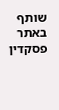שותף באתר פסקדין